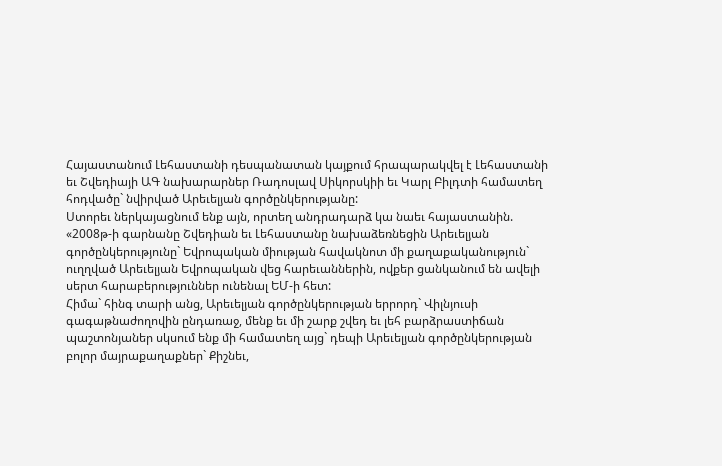Հայաստանում Լեհաստանի դեսպանատան կայքում հրապարակվել է Լեհաստանի եւ Շվեդիայի ԱԳ նախարարներ Ռադոսլավ Սիկորսկիի եւ Կարլ Բիլդտի համատեղ հոդվածը` նվիրված Արեւելյան գործընկերությանը:
Ստորեւ ներկայացնում ենք այն, որտեղ անդրադարձ կա նաեւ հայաստանին.
«2008թ-ի գարնանը Շվեդիան եւ Լեհաստանը նախաձեռնեցին Արեւելյան գործընկերությունը` Եվրոպական միության հավակնոտ մի քաղաքականություն` ուղղված Արեւելյան Եվրոպական վեց հարեւաններին, ովքեր ցանկանում են ավելի սերտ հարաբերություններ ունենալ ԵՄ-ի հետ:
Հիմա` հինգ տարի անց, Արեւելյան գործընկերության երրորդ` Վիլնյուսի գագաթնաժողովին ընդառաջ, մենք եւ մի շարք շվեդ եւ լեհ բարձրաստիճան պաշտոնյաներ սկսում ենք մի համատեղ այց` դեպի Արեւելյան գործընկերության բոլոր մայրաքաղաքներ` Քիշնեւ,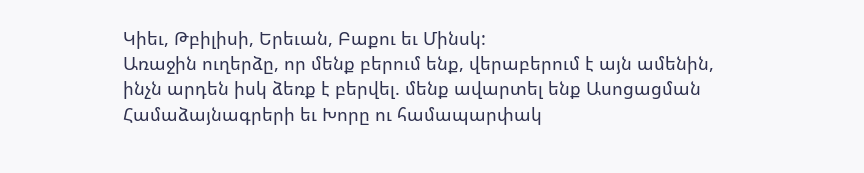Կիեւ, Թբիլիսի, Երեւան, Բաքու եւ Մինսկ:
Առաջին ուղերձը, որ մենք բերում ենք, վերաբերում է այն ամենին, ինչն արդեն իսկ ձեռք է բերվել. մենք ավարտել ենք Ասոցացման Համաձայնագրերի եւ Խորը ու համապարփակ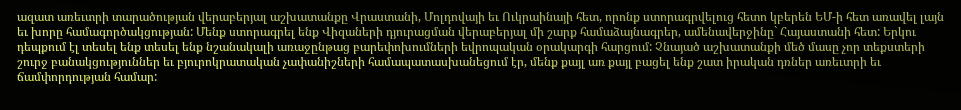ազատ առեւտրի տարածության վերաբերյալ աշխատանքը Վրաստանի, Մոլդովայի եւ Ուկրաինայի հետ, որոնք ստորագրվելուց հետո կբերեն ԵՄ-ի հետ առավել լայն եւ խորը համագործակցության: Մենք ստորագրել ենք Վիզաների դյուրացման վերաբերյալ մի շարք համաձայնագրեր, ամենավերջինը` Հայաստանի հետ: Երկու դեպքում էլ տեսել ենք տեսել ենք նշանակալի առաջընթաց բարեփոխումների եվրոպական օրակարգի հարցում: Չնայած աշխատանքի մեծ մասը չոր տեքստերի շուրջ բանակցություններ եւ բյուրոկրատական չափանիշների համապատասխանեցում էր, մենք քայլ առ քայլ բացել ենք շատ իրական դռներ առեւտրի եւ ճամփորդության համար: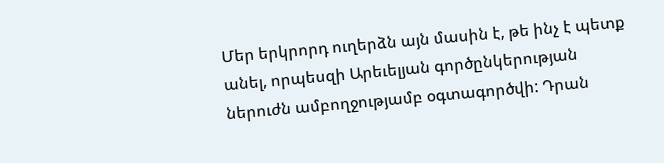Մեր երկրորդ ուղերձն այն մասին է, թե ինչ է պետք անել, որպեսզի Արեւելյան գործընկերության ներուժն ամբողջությամբ օգտագործվի: Դրան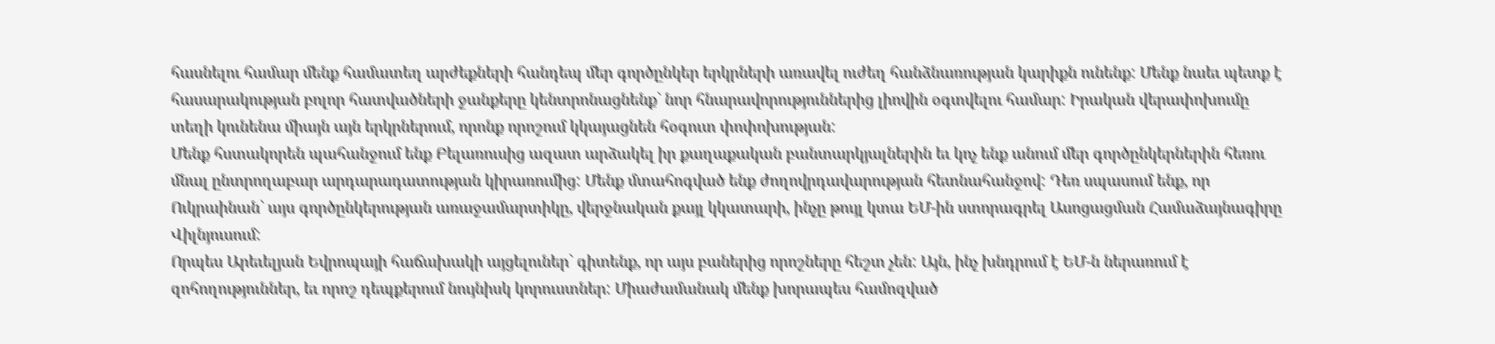հասնելու համար մենք համատեղ արժեքների հանդեպ մեր գործընկեր երկրների առավել ուժեղ հանձնառության կարիքն ունենք: Մենք նաեւ պետք է հասարակության բոլոր հատվածների ջանքերը կենտրոնացնենք` նոր հնարավորություններից լիովին օգտվելու համար: Իրական վերափոխումը տեղի կունենա միայն այն երկրներում, որոնք որոշում կկայացնեն հօգուտ փոփոխության:
Մենք հստակորեն պահանջում ենք Բելառուսից ազատ արձակել իր քաղաքական բանտարկյալներին եւ կոչ ենք անում մեր գործընկերներին հեռու մնալ ընտրողաբար արդարադատության կիրառումից: Մենք մտահոգված ենք ժողովրդավարության հետնահանջով: Դեռ սպասում ենք, որ Ուկրաինան` այս գործընկերության առաջամարտիկը, վերջնական քայլ կկատարի, ինչը թույլ կտա ԵՄ-ին ստորագրել Ասոցացման Համաձայնագիրը Վիլնյուսում:
Որպես Արեւելյան Եվրոպայի հաճախակի այցելուներ` գիտենք, որ այս բաներից որոշները հեշտ չեն: Այն, ինչ խնդրում է ԵՄ-ն ներառում է զոհողություններ, եւ որոշ դեպքերում նույնիսկ կորուստներ: Միաժամանակ մենք խորապես համոզված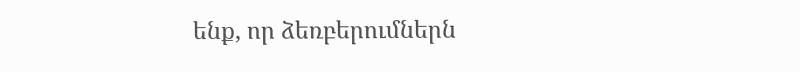ենք, որ ձեռբերումներն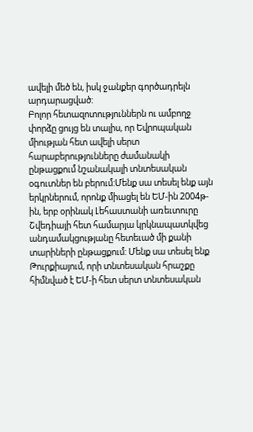ավելի մեծ են, իսկ ջանքեր գործադրելն արդարացված:
Բոլոր հետազոտություններն ու ամբողջ փորձը ցույց են տալիս, որ Եվրոպական միության հետ ավելի սերտ հարաբերությունները ժամանակի ընթացքում նշանակալի տնտեսական օգուտներ են բերում:Մենք սա տեսել ենք այն երկրներում, որոնք միացել են ԵՄ-ին 2004թ-ին, երբ օրինակ Լեհաստանի առեւտուրը Շվեդիայի հետ համարյա կրկնապատկվեց անդամակցությանը հետեւած մի քանի տարիների ընթացքում: Մենք սա տեսել ենք Թուրքիայում, որի տնտեսական հրաշքը հիմնված է ԵՄ-ի հետ սերտ տնտեսական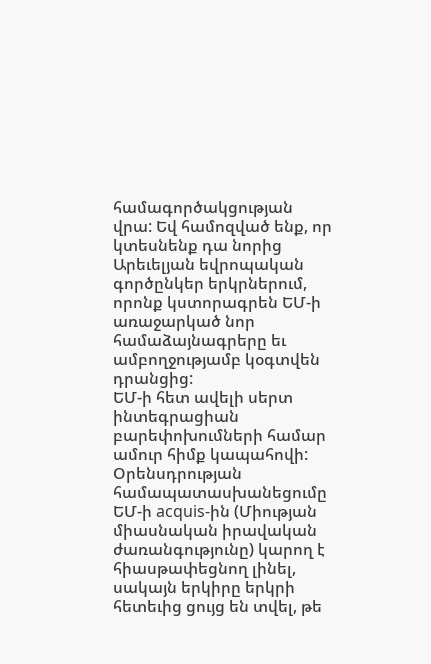համագործակցության վրա: Եվ համոզված ենք, որ կտեսնենք դա նորից Արեւելյան եվրոպական գործընկեր երկրներում, որոնք կստորագրեն ԵՄ-ի առաջարկած նոր համաձայնագրերը եւ ամբողջությամբ կօգտվեն դրանցից:
ԵՄ-ի հետ ավելի սերտ ինտեգրացիան բարեփոխումների համար ամուր հիմք կապահովի: Օրենսդրության համապատասխանեցումը ԵՄ-ի acquis-ին (Միության միասնական իրավական ժառանգությունը) կարող է հիասթափեցնող լինել, սակայն երկիրը երկրի հետեւից ցույց են տվել, թե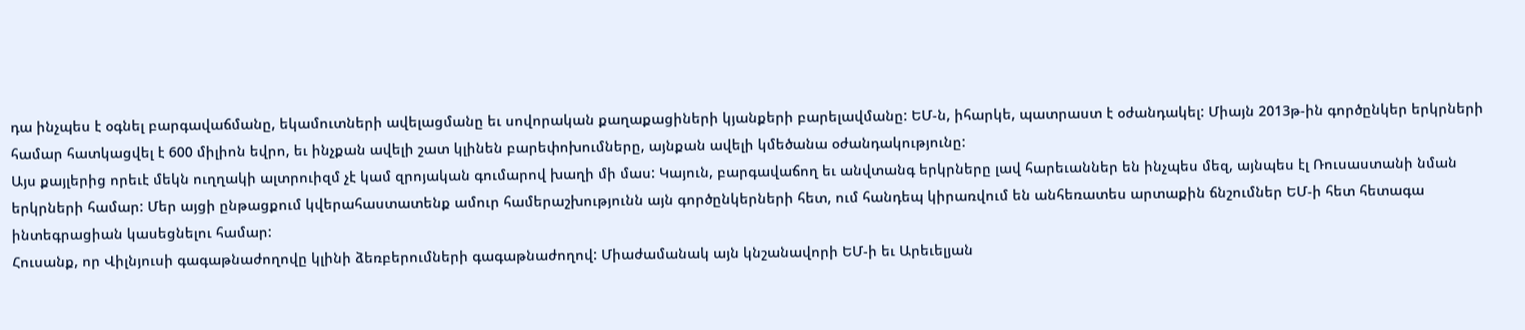դա ինչպես է օգնել բարգավաճմանը, եկամուտների ավելացմանը եւ սովորական քաղաքացիների կյանքերի բարելավմանը: ԵՄ-ն, իհարկե, պատրաստ է օժանդակել: Միայն 2013թ-ին գործընկեր երկրների համար հատկացվել է 600 միլիոն եվրո, եւ ինչքան ավելի շատ կլինեն բարեփոխումները, այնքան ավելի կմեծանա օժանդակությունը:
Այս քայլերից որեւէ մեկն ուղղակի ալտրուիզմ չէ կամ զրոյական գումարով խաղի մի մաս: Կայուն, բարգավաճող եւ անվտանգ երկրները լավ հարեւաններ են ինչպես մեզ, այնպես էլ Ռուսաստանի նման երկրների համար: Մեր այցի ընթացքում կվերահաստատենք ամուր համերաշխությունն այն գործընկերների հետ, ում հանդեպ կիրառվում են անհեռատես արտաքին ճնշումներ ԵՄ-ի հետ հետագա ինտեգրացիան կասեցնելու համար:
Հուսանք, որ Վիլնյուսի գագաթնաժողովը կլինի ձեռբերումների գագաթնաժողով: Միաժամանակ այն կնշանավորի ԵՄ-ի եւ Արեւելյան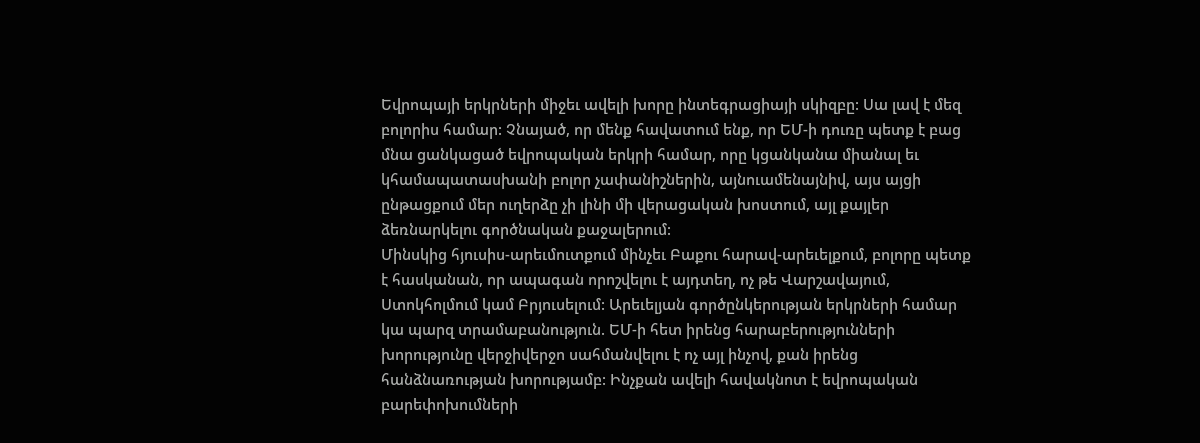Եվրոպայի երկրների միջեւ ավելի խորը ինտեգրացիայի սկիզբը: Սա լավ է մեզ բոլորիս համար: Չնայած, որ մենք հավատում ենք, որ ԵՄ-ի դուռը պետք է բաց մնա ցանկացած եվրոպական երկրի համար, որը կցանկանա միանալ եւ կհամապատասխանի բոլոր չափանիշներին, այնուամենայնիվ, այս այցի ընթացքում մեր ուղերձը չի լինի մի վերացական խոստում, այլ քայլեր ձեռնարկելու գործնական քաջալերում:
Մինսկից հյուսիս-արեւմուտքում մինչեւ Բաքու հարավ-արեւելքում, բոլորը պետք է հասկանան, որ ապագան որոշվելու է այդտեղ, ոչ թե Վարշավայում, Ստոկհոլմում կամ Բրյուսելում: Արեւելյան գործընկերության երկրների համար կա պարզ տրամաբանություն. ԵՄ-ի հետ իրենց հարաբերությունների խորությունը վերջիվերջո սահմանվելու է ոչ այլ ինչով, քան իրենց հանձնառության խորությամբ: Ինչքան ավելի հավակնոտ է եվրոպական բարեփոխումների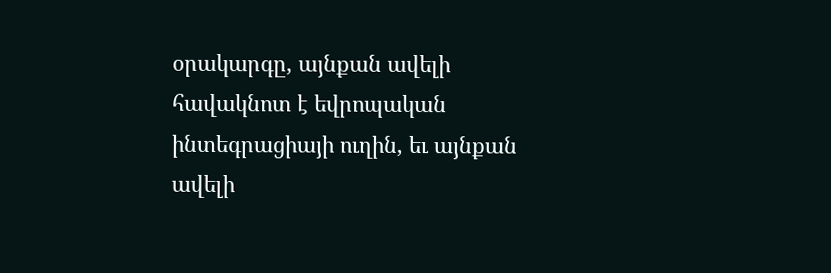օրակարգը, այնքան ավելի հավակնոտ է եվրոպական ինտեգրացիայի ուղին, եւ այնքան ավելի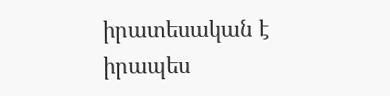իրատեսական է իրապես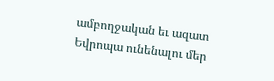ամբողջական եւ ազատ Եվրոպա ունենալու մեր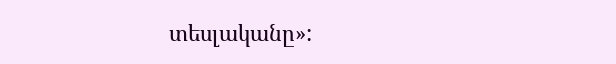տեսլականը»: